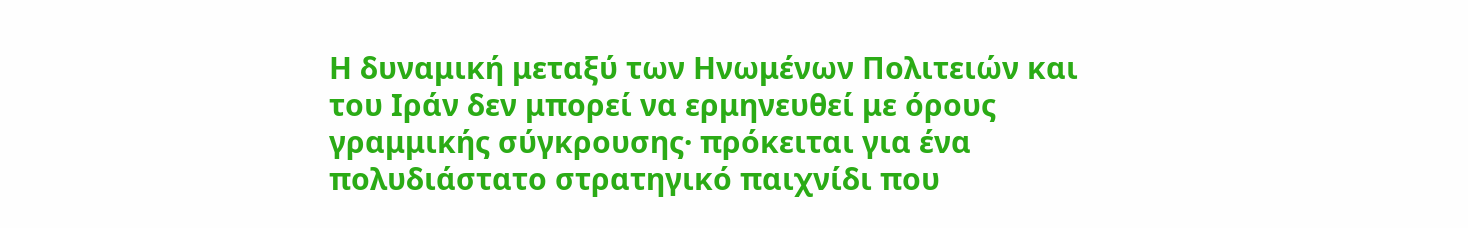Η δυναμική μεταξύ των Ηνωμένων Πολιτειών και του Ιράν δεν μπορεί να ερμηνευθεί με όρους γραμμικής σύγκρουσης· πρόκειται για ένα πολυδιάστατο στρατηγικό παιχνίδι που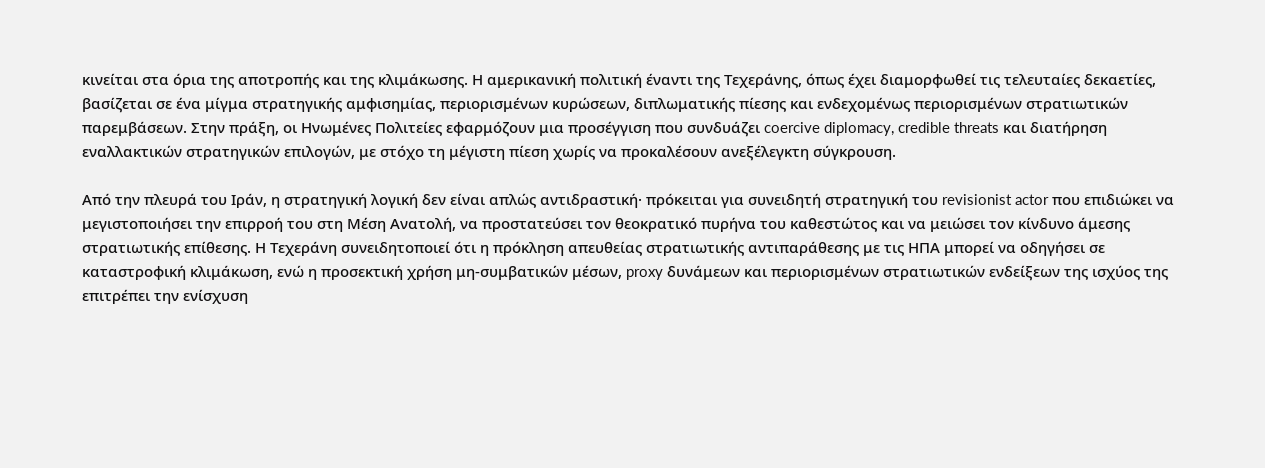κινείται στα όρια της αποτροπής και της κλιμάκωσης. Η αμερικανική πολιτική έναντι της Τεχεράνης, όπως έχει διαμορφωθεί τις τελευταίες δεκαετίες, βασίζεται σε ένα μίγμα στρατηγικής αμφισημίας, περιορισμένων κυρώσεων, διπλωματικής πίεσης και ενδεχομένως περιορισμένων στρατιωτικών παρεμβάσεων. Στην πράξη, οι Ηνωμένες Πολιτείες εφαρμόζουν μια προσέγγιση που συνδυάζει coercive diplomacy, credible threats και διατήρηση εναλλακτικών στρατηγικών επιλογών, με στόχο τη μέγιστη πίεση χωρίς να προκαλέσουν ανεξέλεγκτη σύγκρουση.

Από την πλευρά του Ιράν, η στρατηγική λογική δεν είναι απλώς αντιδραστική· πρόκειται για συνειδητή στρατηγική του revisionist actor που επιδιώκει να μεγιστοποιήσει την επιρροή του στη Μέση Ανατολή, να προστατεύσει τον θεοκρατικό πυρήνα του καθεστώτος και να μειώσει τον κίνδυνο άμεσης στρατιωτικής επίθεσης. Η Τεχεράνη συνειδητοποιεί ότι η πρόκληση απευθείας στρατιωτικής αντιπαράθεσης με τις ΗΠΑ μπορεί να οδηγήσει σε καταστροφική κλιμάκωση, ενώ η προσεκτική χρήση μη-συμβατικών μέσων, proxy δυνάμεων και περιορισμένων στρατιωτικών ενδείξεων της ισχύος της επιτρέπει την ενίσχυση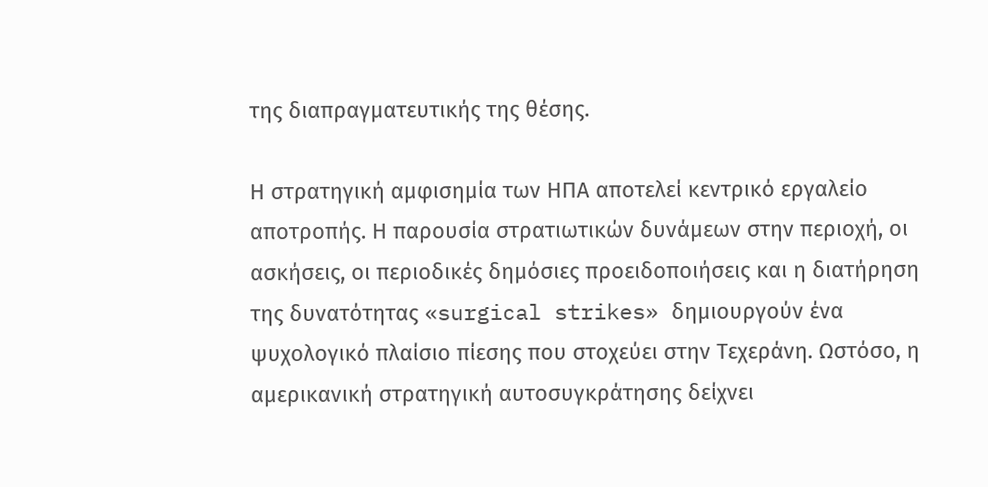της διαπραγματευτικής της θέσης.

Η στρατηγική αμφισημία των ΗΠΑ αποτελεί κεντρικό εργαλείο αποτροπής. Η παρουσία στρατιωτικών δυνάμεων στην περιοχή, οι ασκήσεις, οι περιοδικές δημόσιες προειδοποιήσεις και η διατήρηση της δυνατότητας «surgical strikes» δημιουργούν ένα ψυχολογικό πλαίσιο πίεσης που στοχεύει στην Τεχεράνη. Ωστόσο, η αμερικανική στρατηγική αυτοσυγκράτησης δείχνει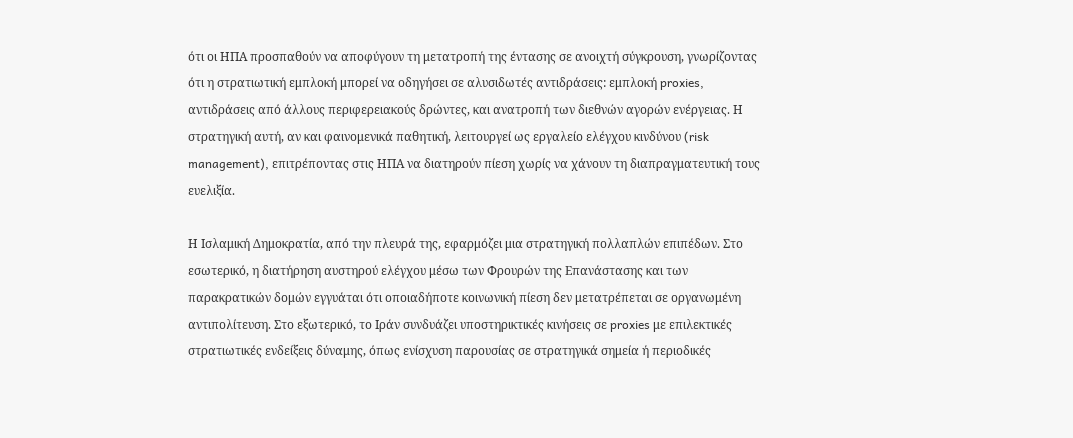ότι οι ΗΠΑ προσπαθούν να αποφύγουν τη μετατροπή της έντασης σε ανοιχτή σύγκρουση, γνωρίζοντας ότι η στρατιωτική εμπλοκή μπορεί να οδηγήσει σε αλυσιδωτές αντιδράσεις: εμπλοκή proxies, αντιδράσεις από άλλους περιφερειακούς δρώντες, και ανατροπή των διεθνών αγορών ενέργειας. Η στρατηγική αυτή, αν και φαινομενικά παθητική, λειτουργεί ως εργαλείο ελέγχου κινδύνου (risk management), επιτρέποντας στις ΗΠΑ να διατηρούν πίεση χωρίς να χάνουν τη διαπραγματευτική τους ευελιξία.

Η Ισλαμική Δημοκρατία, από την πλευρά της, εφαρμόζει μια στρατηγική πολλαπλών επιπέδων. Στο εσωτερικό, η διατήρηση αυστηρού ελέγχου μέσω των Φρουρών της Επανάστασης και των παρακρατικών δομών εγγυάται ότι οποιαδήποτε κοινωνική πίεση δεν μετατρέπεται σε οργανωμένη αντιπολίτευση. Στο εξωτερικό, το Ιράν συνδυάζει υποστηρικτικές κινήσεις σε proxies με επιλεκτικές στρατιωτικές ενδείξεις δύναμης, όπως ενίσχυση παρουσίας σε στρατηγικά σημεία ή περιοδικές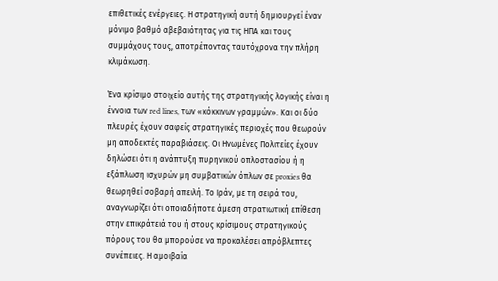επιθετικές ενέργειες. Η στρατηγική αυτή δημιουργεί έναν μόνιμο βαθμό αβεβαιότητας για τις ΗΠΑ και τους συμμάχους τους, αποτρέποντας ταυτόχρονα την πλήρη κλιμάκωση.

Ένα κρίσιμο στοιχείο αυτής της στρατηγικής λογικής είναι η έννοια των red lines, των «κόκκινων γραμμών». Και οι δύο πλευρές έχουν σαφείς στρατηγικές περιοχές που θεωρούν μη αποδεκτές παραβιάσεις. Οι Ηνωμένες Πολιτείες έχουν δηλώσει ότι η ανάπτυξη πυρηνικού οπλοστασίου ή η εξάπλωση ισχυρών μη συμβατικών όπλων σε proxies θα θεωρηθεί σοβαρή απειλή. Το Ιράν, με τη σειρά του, αναγνωρίζει ότι οποιαδήποτε άμεση στρατιωτική επίθεση στην επικράτειά του ή στους κρίσιμους στρατηγικούς πόρους του θα μπορούσε να προκαλέσει απρόβλεπτες συνέπειες. Η αμοιβαία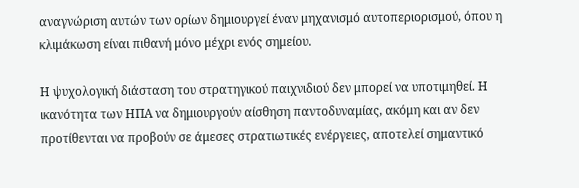αναγνώριση αυτών των ορίων δημιουργεί έναν μηχανισμό αυτοπεριορισμού, όπου η κλιμάκωση είναι πιθανή μόνο μέχρι ενός σημείου.

Η ψυχολογική διάσταση του στρατηγικού παιχνιδιού δεν μπορεί να υποτιμηθεί. Η ικανότητα των ΗΠΑ να δημιουργούν αίσθηση παντοδυναμίας, ακόμη και αν δεν προτίθενται να προβούν σε άμεσες στρατιωτικές ενέργειες, αποτελεί σημαντικό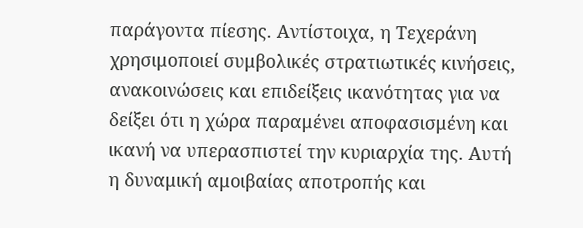παράγοντα πίεσης. Αντίστοιχα, η Τεχεράνη χρησιμοποιεί συμβολικές στρατιωτικές κινήσεις, ανακοινώσεις και επιδείξεις ικανότητας για να δείξει ότι η χώρα παραμένει αποφασισμένη και ικανή να υπερασπιστεί την κυριαρχία της. Αυτή η δυναμική αμοιβαίας αποτροπής και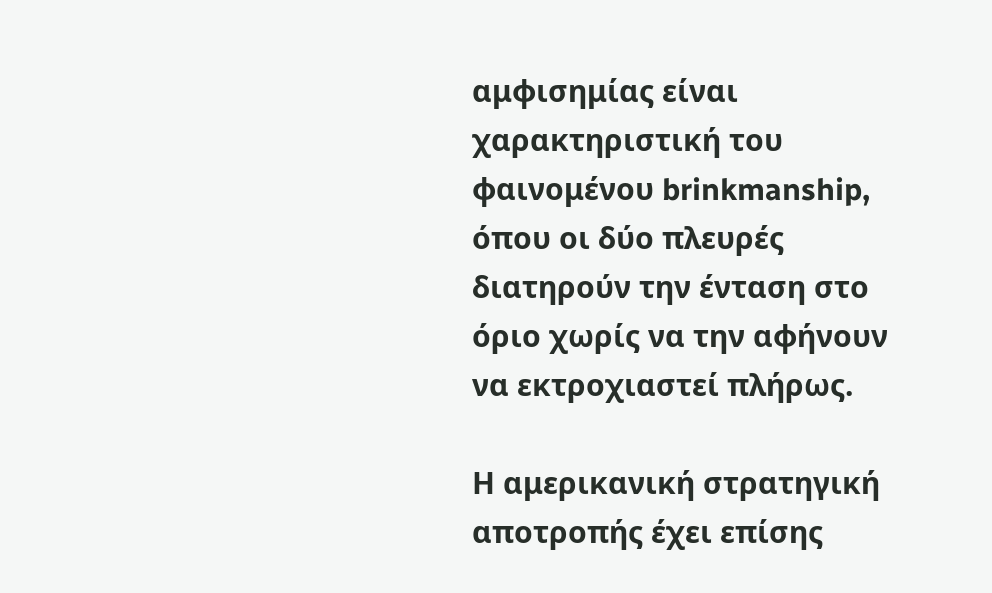αμφισημίας είναι χαρακτηριστική του φαινομένου brinkmanship, όπου οι δύο πλευρές διατηρούν την ένταση στο όριο χωρίς να την αφήνουν να εκτροχιαστεί πλήρως.

Η αμερικανική στρατηγική αποτροπής έχει επίσης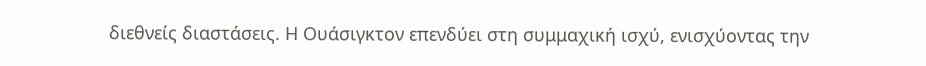διεθνείς διαστάσεις. Η Ουάσιγκτον επενδύει στη συμμαχική ισχύ, ενισχύοντας την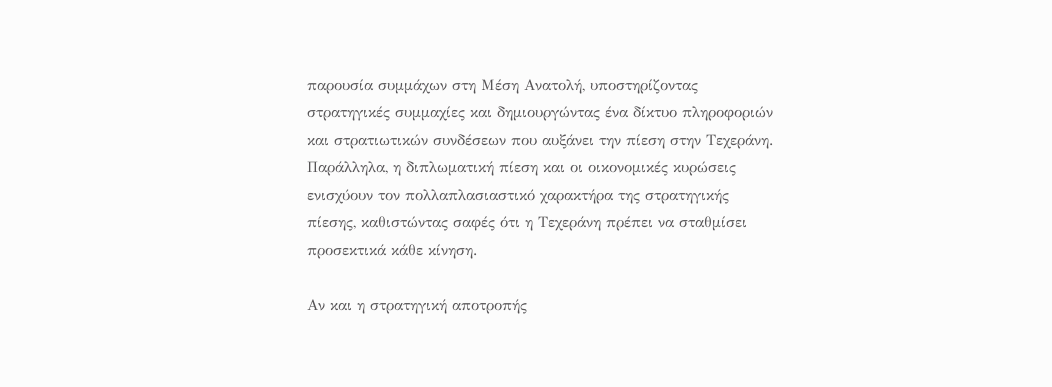παρουσία συμμάχων στη Μέση Ανατολή, υποστηρίζοντας στρατηγικές συμμαχίες και δημιουργώντας ένα δίκτυο πληροφοριών και στρατιωτικών συνδέσεων που αυξάνει την πίεση στην Τεχεράνη. Παράλληλα, η διπλωματική πίεση και οι οικονομικές κυρώσεις ενισχύουν τον πολλαπλασιαστικό χαρακτήρα της στρατηγικής πίεσης, καθιστώντας σαφές ότι η Τεχεράνη πρέπει να σταθμίσει προσεκτικά κάθε κίνηση.

Αν και η στρατηγική αποτροπής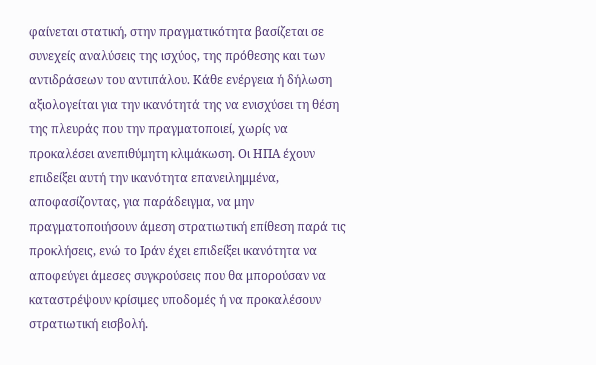φαίνεται στατική, στην πραγματικότητα βασίζεται σε συνεχείς αναλύσεις της ισχύος, της πρόθεσης και των αντιδράσεων του αντιπάλου. Κάθε ενέργεια ή δήλωση αξιολογείται για την ικανότητά της να ενισχύσει τη θέση της πλευράς που την πραγματοποιεί, χωρίς να προκαλέσει ανεπιθύμητη κλιμάκωση. Οι ΗΠΑ έχουν επιδείξει αυτή την ικανότητα επανειλημμένα, αποφασίζοντας, για παράδειγμα, να μην πραγματοποιήσουν άμεση στρατιωτική επίθεση παρά τις προκλήσεις, ενώ το Ιράν έχει επιδείξει ικανότητα να αποφεύγει άμεσες συγκρούσεις που θα μπορούσαν να καταστρέψουν κρίσιμες υποδομές ή να προκαλέσουν στρατιωτική εισβολή.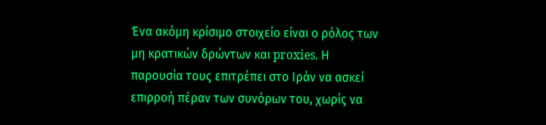Ένα ακόμη κρίσιμο στοιχείο είναι ο ρόλος των μη κρατικών δρώντων και proxies. Η παρουσία τους επιτρέπει στο Ιράν να ασκεί επιρροή πέραν των συνόρων του, χωρίς να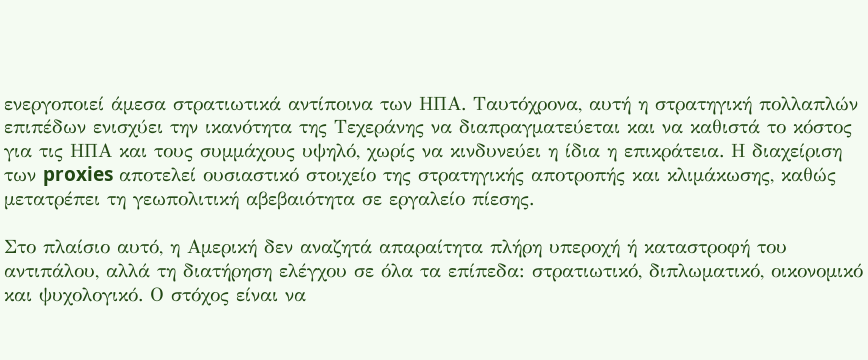ενεργοποιεί άμεσα στρατιωτικά αντίποινα των ΗΠΑ. Ταυτόχρονα, αυτή η στρατηγική πολλαπλών επιπέδων ενισχύει την ικανότητα της Τεχεράνης να διαπραγματεύεται και να καθιστά το κόστος για τις ΗΠΑ και τους συμμάχους υψηλό, χωρίς να κινδυνεύει η ίδια η επικράτεια. Η διαχείριση των proxies αποτελεί ουσιαστικό στοιχείο της στρατηγικής αποτροπής και κλιμάκωσης, καθώς μετατρέπει τη γεωπολιτική αβεβαιότητα σε εργαλείο πίεσης.

Στο πλαίσιο αυτό, η Αμερική δεν αναζητά απαραίτητα πλήρη υπεροχή ή καταστροφή του αντιπάλου, αλλά τη διατήρηση ελέγχου σε όλα τα επίπεδα: στρατιωτικό, διπλωματικό, οικονομικό και ψυχολογικό. Ο στόχος είναι να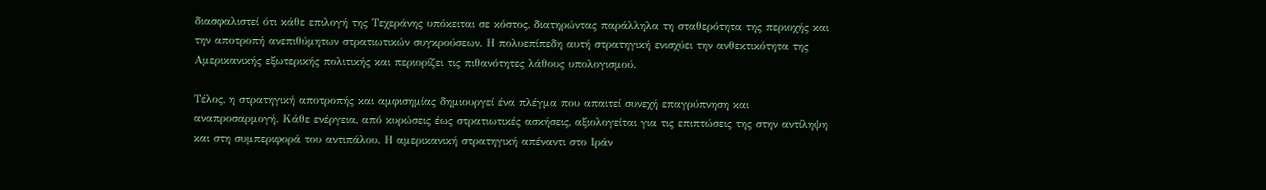διασφαλιστεί ότι κάθε επιλογή της Τεχεράνης υπόκειται σε κόστος, διατηρώντας παράλληλα τη σταθερότητα της περιοχής και την αποτροπή ανεπιθύμητων στρατιωτικών συγκρούσεων. Η πολυεπίπεδη αυτή στρατηγική ενισχύει την ανθεκτικότητα της Αμερικανικής εξωτερικής πολιτικής και περιορίζει τις πιθανότητες λάθους υπολογισμού.

Τέλος, η στρατηγική αποτροπής και αμφισημίας δημιουργεί ένα πλέγμα που απαιτεί συνεχή επαγρύπνηση και αναπροσαρμογή. Κάθε ενέργεια, από κυρώσεις έως στρατιωτικές ασκήσεις, αξιολογείται για τις επιπτώσεις της στην αντίληψη και στη συμπεριφορά του αντιπάλου. Η αμερικανική στρατηγική απέναντι στο Ιράν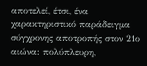αποτελεί, έτσι, ένα χαρακτηριστικό παράδειγμα σύγχρονης αποτροπής στον 21ο αιώνα: πολύπλευρη,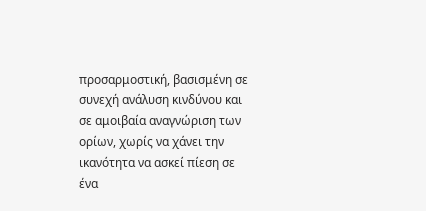προσαρμοστική, βασισμένη σε συνεχή ανάλυση κινδύνου και σε αμοιβαία αναγνώριση των ορίων, χωρίς να χάνει την ικανότητα να ασκεί πίεση σε ένα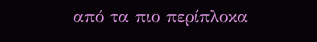από τα πιο περίπλοκα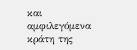και αμφιλεγόμενα κράτη της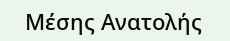Μέσης Ανατολής